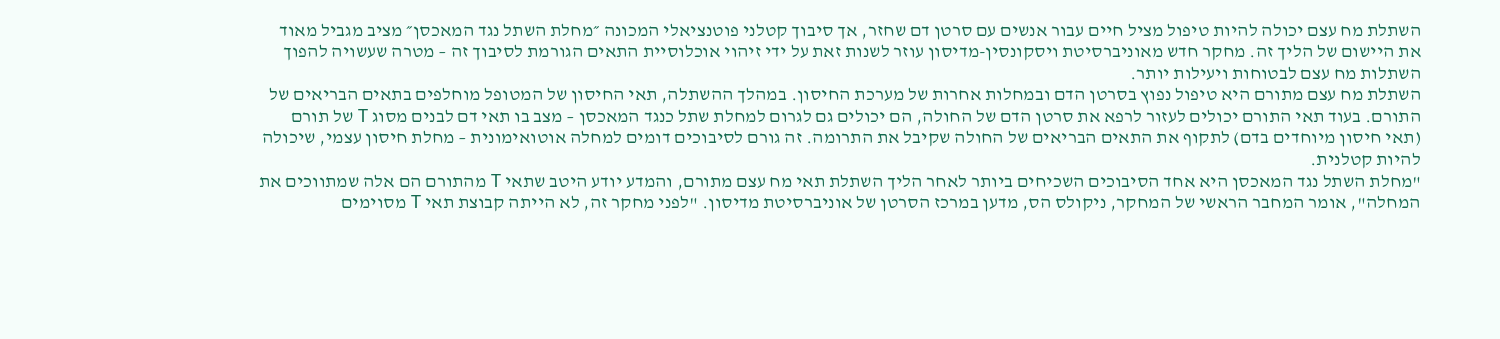השתלת מח עצם יכולה להיות טיפול מציל חיים עבור אנשים עם סרטן דם שחזר, אך סיבוך קטלני פוטנציאלי המכונה ״מחלת השתל נגד המאכסן״ מציב מגביל מאוד את היישום של הליך זה. מחקר חדש מאוניברסיטת ויסקונסין-מדיסון עוזר לשנות זאת על ידי זיהוי אוכלוסיית התאים הגורמת לסיבוך זה – מטרה שעשויה להפוך השתלות מח עצם לבטוחות ויעילות יותר.
השתלת מח עצם מתורם היא טיפול נפוץ בסרטן הדם ובמחלות אחרות של מערכת החיסון. במהלך ההשתלה, תאי החיסון של המטופל מוחלפים בתאים הבריאים של התורם. בעוד תאי התורם יכולים לעזור לרפא את סרטן הדם של החולה, הם יכולים גם לגרום למחלת שתל כנגד המאכסן – מצב בו תאי דם לבנים מסוג T של תורם (תאי חיסון מיוחדים בדם) לתקוף את התאים הבריאים של החולה שקיבל את התרומה. זה גורם לסיבוכים דומים למחלה אוטואימונית – מחלת חיסון עצמי, שיכולה להיות קטלנית.
"מחלת השתל נגד המאכסן היא אחד הסיבוכים השכיחים ביותר לאחר הליך השתלת תאי מח עצם מתורם, והמדע יודע היטב שתאי T מהתורם הם אלה שמתווכים את המחלה", אומר המחבר הראשי של המחקר, ניקולס הס, מדען במרכז הסרטן של אוניברסיטת מדיסון. "לפני מחקר זה, לא הייתה קבוצת תאי T מסוימים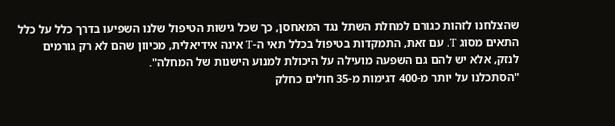שהצלחנו לזהות כגורם למחלת השתל נגד המאחסן, כך שכל גישות הטיפול שלנו השפיעו בדרך כלל על כלל התאים מסוג T. עם זאת, התמקדות בטיפול בכלל תאי ה-T אינה אידיאלית, מכיוון שהם לא רק גורמים לנזק, אלא יש להם גם השפעה מועילה על היכולת למנוע הישנות של המחלה".
"הסתכלנו על יותר מ-400 דגימות מ-35 חולים כחלק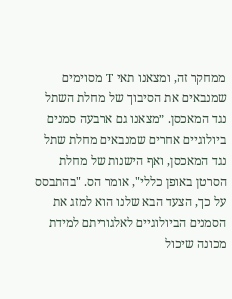ממחקר זה, ומצאנו תאי T מסוימים שמנבאים את הסיבוך של מחלת השתל נגד המאכסן. ״מצאנו גם ארבעה סמנים ביולוגיים אחרים שמנבאים מחלת שתל נגד המאכסן, ואף הישנות של מחלת הסרטן באופן כללי", אומר הס. "בהתבסס על כך, הצעד הבא שלנו הוא למזג את הסמנים הביולוגיים לאלגוריתם למידת מכונה שיכול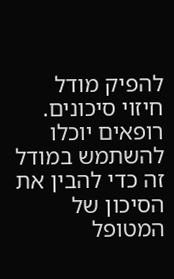להפיק מודל חיזוי סיכונים. רופאים יוכלו להשתמש במודל זה כדי להבין את הסיכון של המטופל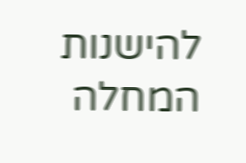להישנות המחלה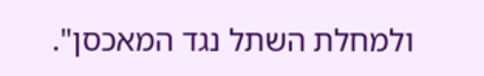ולמחלת השתל נגד המאכסן".